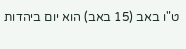ט"ו באב (15 באב) הוא יום ביהדות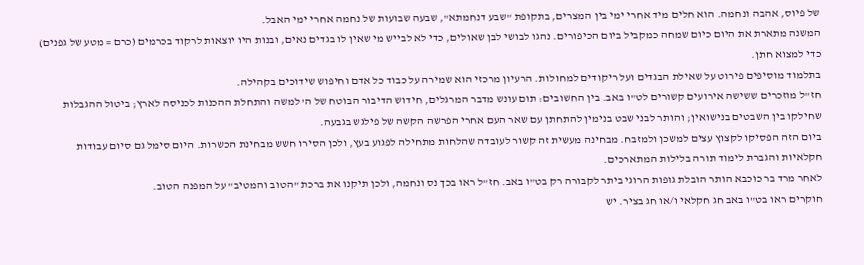של פיוס, אהבה ונחמה. הוא חלים מיד אחרי ימי בין המצרים, בתקופת "שבע דנחמתא", שבעה שבועות של נחמה אחרי ימי האבל.
המשנה מתארת את היום כיום שמחה כמקביל ביום הכיפורים. נהגו לבושי לבן שאולים, כדי לא לבייש מי שאין לו בגדים נאים, ובנות היו יוצאות לרקוד בכרמים (כרם = מטע של גפנים) כדי למצוא חתן.
בתלמוד מוסיפים פירוט על שאילת הבגדים ועל ריקודים למחולות. הרעיון מרכזי הוא שמירה על כבוד כל אדם וחיפוש שידוכים בקהילה.
חז"ל מוזכרים ששישה אירועים קשורים לט"ו באב. בין החשובים: תום עונש מדבר המרגלים, חידוש הדיבור הבוטח של ה' למשה והתחלת ההכנות לכניסה לארץ; ביטול ההגבלות שחילקו בין השבטים בנישואין; והותר לבני שבט בנימין להתחתן עם שאר העם אחרי הפרשה הקשה של פילגש בגבעה.
ביום הזה הפסיקו לקצוץ עצים למשכן ולמזבח. מבחינה מעשית זה קשור לעובדה שהלחות מתחילה לפגוע בעץ, ולכן הסירו חשש מבחינת הכשרות. היום סימל גם סיום עבודות חקלאיות והגברת לימוד תורה בלילות המתארכים.
לאחר מרד בר כוכבא הותר הובלת גופות הרוגי ביתר לקבורה רק בט"ו באב. חז"ל ראו בכך נס ונחמה, ולכן תיקנו את ברכת "הטוב והמטיב" על המפנה הטוב.
חוקרים ראו בט"ו באב חג חקלאי ו/או חג בציר. יש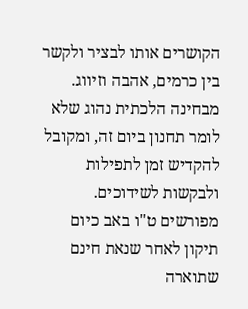הקושרים אותו לבציר ולקשר בין כרמים, אהבה וזיווג. מבחינה הלכתית נהוג שלא לומר תחנון ביום זה, ומקובל להקדיש זמן לתפילות ולבקשות לשידוכים.
מפורשים ט"ו באב כיום תיקון לאחר שנאת חינם שתוארה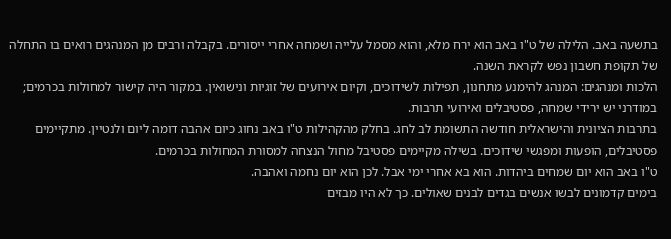בתשעה באב. הלילה של ט"ו באב הוא ירח מלא, והוא מסמל עלייה ושמחה אחרי ייסורים. בקבלה ורבים מן המנהגים רואים בו התחלה של תקופת חשבון נפש לקראת השנה.
הלכות ומנהגים: המנהג להימנע מתחנון, תפילות לשידוכים, וקיום אירועים של זוגיות ונישואין. במקור היה קישור למחולות בכרמים; במודרני יש ירידי שמחה, פסטיבלים ואירועי תרבות.
בתרבות הציונית והישראלית חודשה התשומת לב לחג. בחלק מהקהילות ט"ו באב נחוג כיום אהבה דומה ליום ולנטיין. מתקיימים פסטיבלים, הופעות ומפגשי שידוכים. בשילה מקיימים פסטיבל מחול הנצחה למסורת המחולות בכרמים.
ט"ו באב הוא יום שמחים ביהדות. הוא בא אחרי ימי אבל. לכן הוא יום נחמה ואהבה.
בימים קדמונים לבשו אנשים בגדים לבנים שאולים. כך לא היו מבזים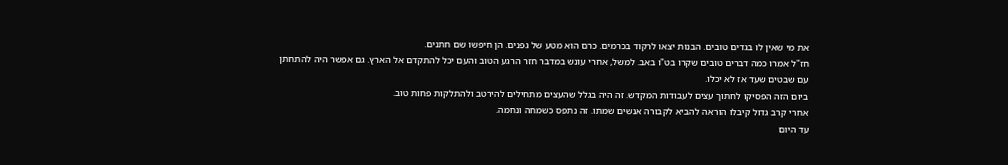את מי שאין לו בגדים טובים. הבנות יצאו לרקוד בכרמים. כרם הוא מטע של גפנים. הן חיפשו שם חתנים.
חז"ל אמרו כמה דברים טובים שקרו בט"ו באב. למשל, אחרי עונש במדבר חזר הרגע הטוב והעם יכל להתקדם אל הארץ. גם אפשר היה להתחתן עם שבטים שעד אז לא יכלו.
ביום הזה הפסיקו לחתוך עצים לעבודות המקדש. זה היה בגלל שהעצים מתחילים להירטב ולהתלקות פחות טוב.
אחרי קרב גדול קיבלו הוראה להביא לקבורה אנשים שמתו. זה נתפס כשמחה ונחמה.
עד היום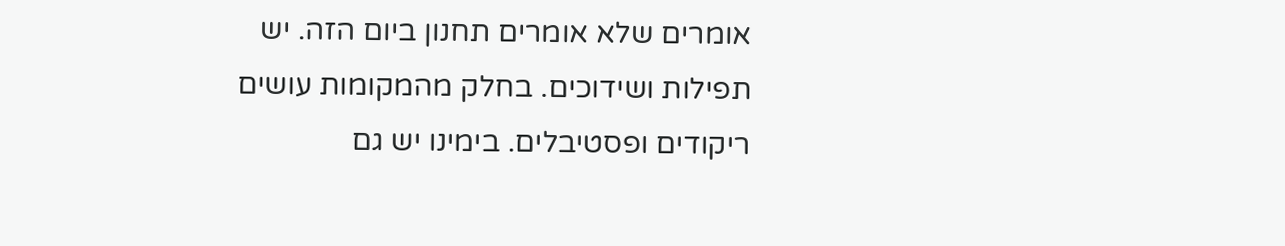אומרים שלא אומרים תחנון ביום הזה. יש תפילות ושידוכים. בחלק מהמקומות עושים ריקודים ופסטיבלים. בימינו יש גם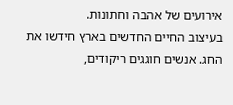אירועים של אהבה וחתונות.
בעיצוב החיים החדשים בארץ חידשו את החג. אנשים חוגגים ריקודים,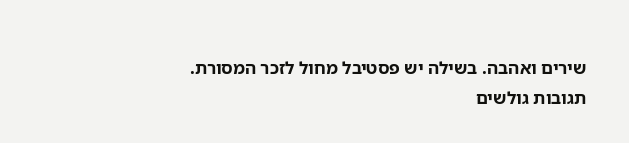שירים ואהבה. בשילה יש פסטיבל מחול לזכר המסורת.
תגובות גולשים